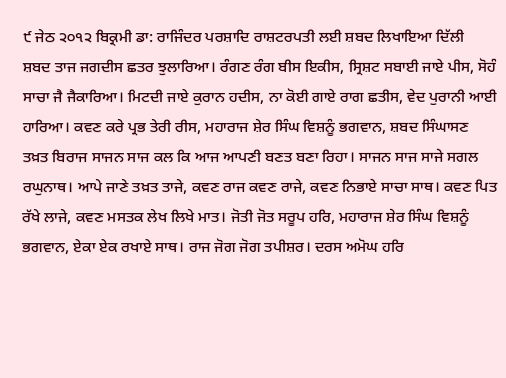੯ ਜੇਠ ੨੦੧੨ ਬਿਕ੍ਰਮੀ ਡਾ: ਰਾਜਿੰਦਰ ਪਰਸ਼ਾਦਿ ਰਾਸ਼ਟਰਪਤੀ ਲਈ ਸ਼ਬਦ ਲਿਖਾਇਆ ਦਿੱਲੀ
ਸ਼ਬਦ ਤਾਜ ਜਗਦੀਸ ਛਤਰ ਝੁਲਾਰਿਆ। ਰੰਗਣ ਰੰਗ ਬੀਸ ਇਕੀਸ, ਸ੍ਰਿਸ਼ਟ ਸਬਾਈ ਜਾਏ ਪੀਸ, ਸੋਹੰ ਸਾਚਾ ਜੈ ਜੈਕਾਰਿਆ। ਮਿਟਦੀ ਜਾਏ ਕੁਰਾਨ ਹਦੀਸ, ਨਾ ਕੋਈ ਗਾਏ ਰਾਗ ਛਤੀਸ, ਵੇਦ ਪੁਰਾਨੀ ਆਈ ਹਾਰਿਆ। ਕਵਣ ਕਰੇ ਪ੍ਰਭ ਤੇਰੀ ਰੀਸ, ਮਹਾਰਾਜ ਸ਼ੇਰ ਸਿੰਘ ਵਿਸ਼ਨੂੰ ਭਗਵਾਨ, ਸ਼ਬਦ ਸਿੰਘਾਸਣ ਤਖ਼ਤ ਬਿਰਾਜ ਸਾਜਨ ਸਾਜ ਕਲ ਕਿ ਆਜ ਆਪਣੀ ਬਣਤ ਬਣਾ ਰਿਹਾ। ਸਾਜਨ ਸਾਜ ਸਾਜੇ ਸਗਲ ਰਘੁਨਾਥ। ਆਪੇ ਜਾਣੇ ਤਖ਼ਤ ਤਾਜੇ, ਕਵਣ ਰਾਜ ਕਵਣ ਰਾਜੇ, ਕਵਣ ਨਿਭਾਏ ਸਾਚਾ ਸਾਥ। ਕਵਣ ਪਿਤ ਰੱਖੇ ਲਾਜੇ, ਕਵਣ ਮਸਤਕ ਲੇਖ ਲਿਖੇ ਮਾਤ। ਜੋਤੀ ਜੋਤ ਸਰੂਪ ਹਰਿ, ਮਹਾਰਾਜ ਸ਼ੇਰ ਸਿੰਘ ਵਿਸ਼ਨੂੰ ਭਗਵਾਨ, ਏਕਾ ਏਕ ਰਖਾਏ ਸਾਥ। ਰਾਜ ਜੋਗ ਜੋਗ ਤਪੀਸ਼ਰ। ਦਰਸ ਅਮੋਘ ਹਰਿ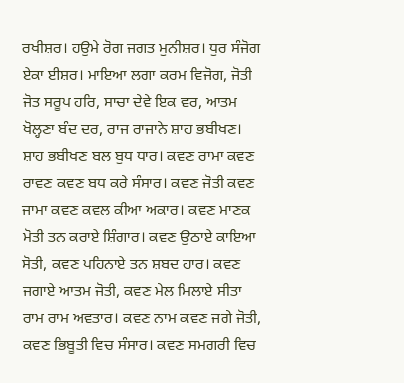ਰਖੀਸ਼ਰ। ਹਉਮੇ ਰੋਗ ਜਗਤ ਮੁਨੀਸ਼ਰ। ਧੁਰ ਸੰਜੋਗ ਏਕਾ ਈਸ਼ਰ। ਮਾਇਆ ਲਗਾ ਕਰਮ ਵਿਜੋਗ, ਜੋਤੀ ਜੋਤ ਸਰੂਪ ਹਰਿ, ਸਾਚਾ ਦੇਵੇ ਇਕ ਵਰ, ਆਤਮ ਖੋਲ੍ਹਣਾ ਬੰਦ ਦਰ, ਰਾਜ ਰਾਜਾਨੇ ਸ਼ਾਹ ਭਬੀਖਣ। ਸ਼ਾਹ ਭਬੀਖਣ ਬਲ ਬੁਧ ਧਾਰ। ਕਵਣ ਰਾਮਾ ਕਵਣ ਰਾਵਣ ਕਵਣ ਬਧ ਕਰੇ ਸੰਸਾਰ। ਕਵਣ ਜੋਤੀ ਕਵਣ ਜਾਮਾ ਕਵਣ ਕਵਲ ਕੀਆ ਅਕਾਰ। ਕਵਣ ਮਾਣਕ ਮੋਤੀ ਤਨ ਕਰਾਏ ਸ਼ਿੰਗਾਰ। ਕਵਣ ਉਠਾਏ ਕਾਇਆ ਸੋਤੀ, ਕਵਣ ਪਹਿਨਾਏ ਤਨ ਸ਼ਬਦ ਹਾਰ। ਕਵਣ ਜਗਾਏ ਆਤਮ ਜੋਤੀ, ਕਵਣ ਮੇਲ ਮਿਲਾਏ ਸੀਤਾ ਰਾਮ ਰਾਮ ਅਵਤਾਰ। ਕਵਣ ਨਾਮ ਕਵਣ ਜਗੇ ਜੋਤੀ, ਕਵਣ ਭਿਬੂਤੀ ਵਿਚ ਸੰਸਾਰ। ਕਵਣ ਸਮਗਰੀ ਵਿਚ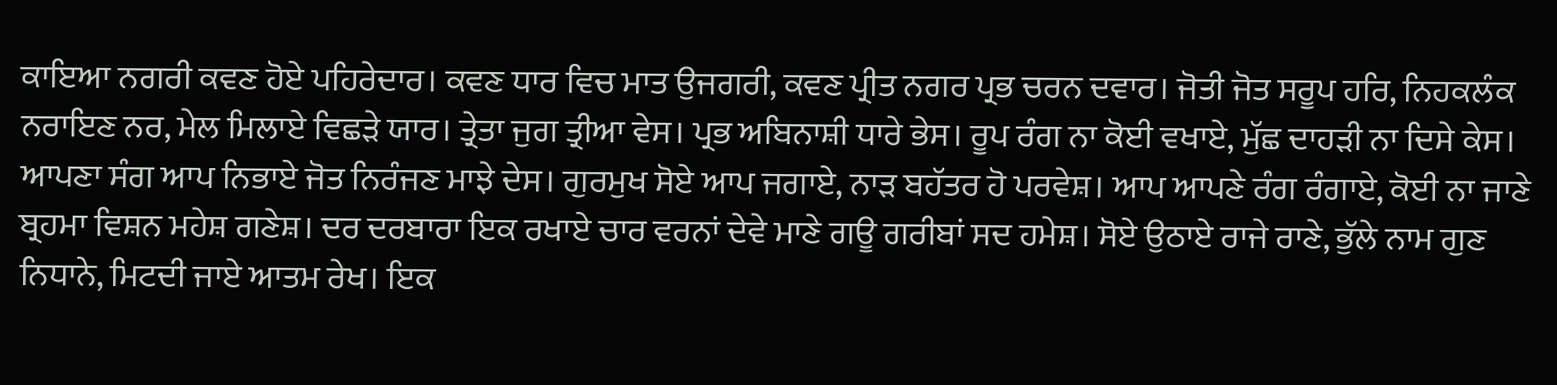ਕਾਇਆ ਨਗਰੀ ਕਵਣ ਹੋਏ ਪਹਿਰੇਦਾਰ। ਕਵਣ ਧਾਰ ਵਿਚ ਮਾਤ ਉਜਗਰੀ, ਕਵਣ ਪ੍ਰੀਤ ਨਗਰ ਪ੍ਰਭ ਚਰਨ ਦਵਾਰ। ਜੋਤੀ ਜੋਤ ਸਰੂਪ ਹਰਿ, ਨਿਹਕਲੰਕ ਨਰਾਇਣ ਨਰ, ਮੇਲ ਮਿਲਾਏ ਵਿਛੜੇ ਯਾਰ। ਤ੍ਰੇਤਾ ਜੁਗ ਤ੍ਰੀਆ ਵੇਸ। ਪ੍ਰਭ ਅਬਿਨਾਸ਼ੀ ਧਾਰੇ ਭੇਸ। ਰੂਪ ਰੰਗ ਨਾ ਕੋਈ ਵਖਾਏ, ਮੁੱਛ ਦਾਹੜੀ ਨਾ ਦਿਸੇ ਕੇਸ। ਆਪਣਾ ਸੰਗ ਆਪ ਨਿਭਾਏ ਜੋਤ ਨਿਰੰਜਣ ਮਾਝੇ ਦੇਸ। ਗੁਰਮੁਖ ਸੋਏ ਆਪ ਜਗਾਏ, ਨਾੜ ਬਹੱਤਰ ਹੋ ਪਰਵੇਸ਼। ਆਪ ਆਪਣੇ ਰੰਗ ਰੰਗਾਏ, ਕੋਈ ਨਾ ਜਾਣੇ ਬ੍ਰਹਮਾ ਵਿਸ਼ਨ ਮਹੇਸ਼ ਗਣੇਸ਼। ਦਰ ਦਰਬਾਰਾ ਇਕ ਰਖਾਏ ਚਾਰ ਵਰਨਾਂ ਦੇਵੇ ਮਾਣੇ ਗਊ ਗਰੀਬਾਂ ਸਦ ਹਮੇਸ਼। ਸੋਏ ਉਠਾਏ ਰਾਜੇ ਰਾਣੇ, ਭੁੱਲੇ ਨਾਮ ਗੁਣ ਨਿਧਾਨੇ, ਮਿਟਦੀ ਜਾਏ ਆਤਮ ਰੇਖ। ਇਕ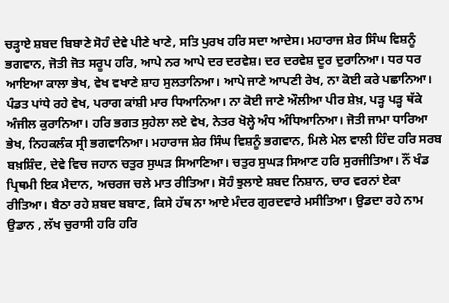ਚੜ੍ਹਾਏ ਸ਼ਬਦ ਬਿਬਾਣੇ ਸੋਹੰ ਦੇਵੇ ਪੀਣੇ ਖਾਣੇ, ਸਤਿ ਪੁਰਖ ਹਰਿ ਸਦਾ ਆਦੇਸ। ਮਹਾਰਾਜ ਸ਼ੇਰ ਸਿੰਘ ਵਿਸ਼ਨੂੰ ਭਗਵਾਨ, ਜੋਤੀ ਜੋਤ ਸਰੂਪ ਹਰਿ, ਆਪੇ ਨਰ ਆਪੇ ਦਰ ਦਰਵੇਸ਼। ਦਰ ਦਰਵੇਸ਼ ਦੂਰ ਦੁਰਾਨਿਆ। ਧਰ ਧਰ ਆਇਆ ਕਾਲਾ ਭੇਖ, ਵੇਖ ਵਖਾਣੇ ਸ਼ਾਹ ਸੁਲਤਾਨਿਆ। ਆਪੇ ਜਾਣੇ ਆਪਣੀ ਰੇਖ, ਨਾ ਕੋਈ ਕਰੇ ਪਛਾਨਿਆ। ਪੰਡਤ ਪਾਂਧੇ ਰਹੇ ਵੇਖ, ਪਰਾਗ ਕਾਂਸ਼ੀ ਮਾਰ ਧਿਆਨਿਆ। ਨਾ ਕੋਈ ਜਾਣੇ ਔਲੀਆ ਪੀਰ ਸ਼ੇਖ਼, ਪੜ੍ਹ ਪੜ੍ਹ ਥੱਕੇ ਅੰਜੀਲ ਕੁਰਾਨਿਆ। ਹਰਿ ਭਗਤ ਸੁਹੇਲਾ ਲਏ ਵੇਖ, ਨੇਤਰ ਖੋਲ੍ਹੇ ਅੰਧ ਅੰਧਿਆਨਿਆ। ਜੋਤੀ ਜਾਮਾ ਧਾਰਿਆ ਭੇਖ, ਨਿਹਕਲੰਕ ਸ੍ਰੀ ਭਗਵਾਨਿਆ। ਮਹਾਰਾਜ ਸ਼ੇਰ ਸਿੰਘ ਵਿਸ਼ਨੂੰ ਭਗਵਾਨ, ਮਿਲੇ ਮੇਲ ਵਾਲੀ ਹਿੰਦ ਹਰਿ ਸਰਬ ਬਖ਼ਸ਼ਿੰਦ, ਦੇਵੇ ਵਿਚ ਜਹਾਨ ਚਤੁਰ ਸੁਘੜ ਸਿਆਣਿਆ। ਚਤੁਰ ਸੁਘੜ ਸਿਆਣ ਹਰਿ ਸੁਰਜੀਤਿਆ। ਨੌਂ ਖੰਡ ਪ੍ਰਿਥਮੀ ਇਕ ਮੈਦਾਨ, ਅਚਰਜ ਚਲੇ ਮਾਤ ਰੀਤਿਆ। ਸੋਹੰ ਝੁਲਾਏ ਸ਼ਬਦ ਨਿਸ਼ਾਨ, ਚਾਰ ਵਰਨਾਂ ਏਕਾ ਰੀਤਿਆ। ਬੈਠਾ ਰਹੇ ਸ਼ਬਦ ਬਬਾਣ, ਕਿਸੇ ਹੱਥ ਨਾ ਆਏ ਮੰਦਰ ਗੁਰਦਵਾਰੇ ਮਸੀਤਿਆ। ਉਡਦਾ ਰਹੇ ਨਾਮ ਉਡਾਨ , ਲੱਖ ਚੁਰਾਸੀ ਹਰਿ ਹਰਿ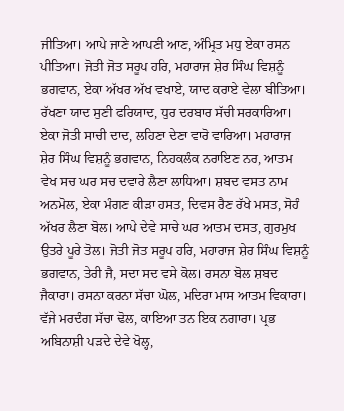ਜੀਤਿਆ। ਆਪੇ ਜਾਣੇ ਆਪਣੀ ਆਣ, ਅੰਮ੍ਰਿਤ ਮਧੁ ਏਕਾ ਰਸਨ ਪੀਤਿਆ। ਜੋਤੀ ਜੋਤ ਸਰੂਪ ਹਰਿ, ਮਹਾਰਾਜ ਸ਼ੇਰ ਸਿੰਘ ਵਿਸ਼ਨੂੰ ਭਗਵਾਨ, ਏਕਾ ਅੱਖਰ ਅੱਖ ਵਖਾਏ, ਯਾਦ ਕਰਾਏ ਵੇਲਾ ਬੀਤਿਆ। ਰੱਖਣਾ ਯਾਦ ਸੁਣੀ ਫਰਿਯਾਦ, ਧੁਰ ਦਰਬਾਰ ਸੱਚੀ ਸਰਕਾਰਿਆ। ਏਕਾ ਜੋਤੀ ਸਾਚੀ ਦਾਦ, ਲਹਿਣਾ ਦੇਣਾ ਵਾਰੋ ਵਾਰਿਆ। ਮਹਾਰਾਜ ਸ਼ੇਰ ਸਿੰਘ ਵਿਸ਼ਨੂੰ ਭਗਵਾਨ, ਨਿਹਕਲੰਕ ਨਰਾਇਣ ਨਰ, ਆਤਮ ਵੇਖ ਸਚ ਘਰ ਸਚ ਦਵਾਰੇ ਲੈਣਾ ਲਾਧਿਆ। ਸ਼ਬਦ ਵਸਤ ਨਾਮ ਅਨਮੋਲ, ਏਕਾ ਮੰਗਣ ਕੀੜਾ ਹਸਤ, ਦਿਵਸ ਰੈਣ ਰੱਖੇ ਮਸਤ, ਸੋਹੰ ਅੱਖਰ ਲੈਣਾ ਬੋਲ। ਆਪੇ ਦੇਵੇ ਸਾਚੇ ਘਰ ਆਤਮ ਦਸਤ, ਗੁਰਮੁਖ ਉਤਰੇ ਪੂਰੇ ਤੋਲ। ਜੋਤੀ ਜੋਤ ਸਰੂਪ ਹਰਿ, ਮਹਾਰਾਜ ਸ਼ੇਰ ਸਿੰਘ ਵਿਸ਼ਨੂੰ ਭਗਵਾਨ, ਤੇਰੀ ਜੈ, ਸਦਾ ਸਦ ਵਸੇ ਕੋਲ। ਰਸਨਾ ਬੋਲ ਸ਼ਬਦ ਜੈਕਾਰਾ। ਰਸਨਾ ਕਰਨਾ ਸੱਚਾ ਘੋਲ, ਮਦਿਰਾ ਮਾਸ ਆਤਮ ਵਿਕਾਰਾ। ਵੱਜੇ ਮਰਦੰਗ ਸੱਚਾ ਢੋਲ, ਕਾਇਆ ਤਨ ਇਕ ਨਗਾਰਾ। ਪ੍ਰਭ ਅਬਿਨਾਸ਼ੀ ਪੜਦੇ ਦੇਵੇ ਖੋਲ੍ਹ,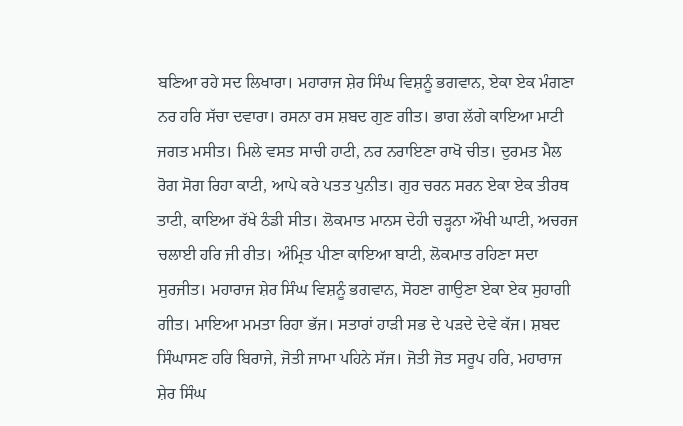ਬਣਿਆ ਰਹੇ ਸਦ ਲਿਖਾਰਾ। ਮਹਾਰਾਜ ਸ਼ੇਰ ਸਿੰਘ ਵਿਸ਼ਨੂੰ ਭਗਵਾਨ, ਏਕਾ ਏਕ ਮੰਗਣਾ ਨਰ ਹਰਿ ਸੱਚਾ ਦਵਾਰਾ। ਰਸਨਾ ਰਸ ਸ਼ਬਦ ਗੁਣ ਗੀਤ। ਭਾਗ ਲੱਗੇ ਕਾਇਆ ਮਾਟੀ ਜਗਤ ਮਸੀਤ। ਮਿਲੇ ਵਸਤ ਸਾਚੀ ਹਾਟੀ, ਨਰ ਨਰਾਇਣਾ ਰਾਖੋ ਚੀਤ। ਦੁਰਮਤ ਮੈਲ ਰੋਗ ਸੋਗ ਰਿਹਾ ਕਾਟੀ, ਆਪੇ ਕਰੇ ਪਤਤ ਪੁਨੀਤ। ਗੁਰ ਚਰਨ ਸਰਨ ਏਕਾ ਏਕ ਤੀਰਥ ਤਾਟੀ, ਕਾਇਆ ਰੱਖੇ ਠੰਡੀ ਸੀਤ। ਲੋਕਮਾਤ ਮਾਨਸ ਦੇਹੀ ਚੜ੍ਹਨਾ ਔਖੀ ਘਾਟੀ, ਅਚਰਜ ਚਲਾਈ ਹਰਿ ਜੀ ਰੀਤ। ਅੰਮ੍ਰਿਤ ਪੀਣਾ ਕਾਇਆ ਬਾਟੀ, ਲੋਕਮਾਤ ਰਹਿਣਾ ਸਦਾ ਸੁਰਜੀਤ। ਮਹਾਰਾਜ ਸ਼ੇਰ ਸਿੰਘ ਵਿਸ਼ਨੂੰ ਭਗਵਾਨ, ਸੋਹਣਾ ਗਾਉਣਾ ਏਕਾ ਏਕ ਸੁਹਾਗੀ ਗੀਤ। ਮਾਇਆ ਮਮਤਾ ਰਿਹਾ ਭੱਜ। ਸਤਾਰਾਂ ਹਾੜੀ ਸਭ ਦੇ ਪੜਦੇ ਦੇਵੇ ਕੱਜ। ਸ਼ਬਦ ਸਿੰਘਾਸਣ ਹਰਿ ਬਿਰਾਜੇ, ਜੋਤੀ ਜਾਮਾ ਪਹਿਨੇ ਸੱਜ। ਜੋਤੀ ਜੋਤ ਸਰੂਪ ਹਰਿ, ਮਹਾਰਾਜ ਸ਼ੇਰ ਸਿੰਘ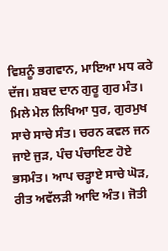ਵਿਸ਼ਨੂੰ ਭਗਵਾਨ, ਮਾਇਆ ਮਧ ਕਰੇ ਦੱਜ। ਸ਼ਬਦ ਦਾਨ ਗੁਰੂ ਗੁਰ ਮੰਤ। ਮਿਲੇ ਮੇਲ ਲਿਖਿਆ ਧੁਰ, ਗੁਰਮੁਖ ਸਾਚੇ ਸਾਚੇ ਸੰਤ। ਚਰਨ ਕਵਲ ਜਨ ਜਾਏ ਜੁੜ, ਪੰਚ ਪੰਚਾਇਣ ਹੋਏ ਭਸਮੰਤ। ਆਪ ਚੜ੍ਹਾਏ ਸਾਚੇ ਘੋੜ, ਰੀਤ ਅਵੱਲੜੀ ਆਦਿ ਅੰਤ। ਜੋਤੀ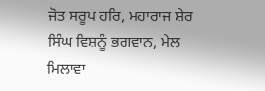ਜੋਤ ਸਰੂਪ ਹਰਿ, ਮਹਾਰਾਜ ਸ਼ੇਰ ਸਿੰਘ ਵਿਸ਼ਨੂੰ ਭਗਵਾਨ, ਮੇਲ ਮਿਲਾਵਾ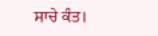ਸਾਚੇ ਕੰਤ।